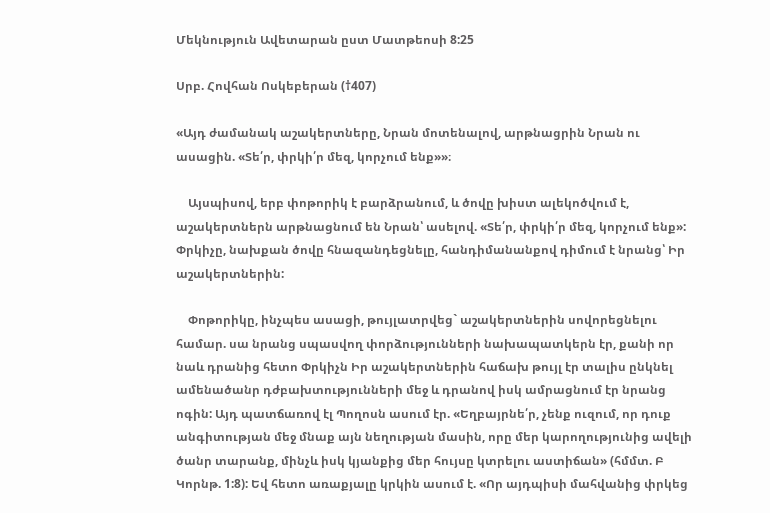Մեկնություն Ավետարան ըստ Մատթեոսի 8:25

Սրբ. Հովհան Ոսկեբերան (†407)

«Այդ ժամանակ աշակերտները, Նրան մոտենալով, արթնացրին Նրան ու ասացին. «Տե՛ր, փրկի՛ր մեզ, կորչում ենք»»։

    Այսպիսով, երբ փոթորիկ է բարձրանում, և ծովը խիստ ալեկոծվում է, աշակերտներն արթնացնում են Նրան՝ ասելով. «Տե՛ր, փրկի՛ր մեզ, կորչում ենք»: Փրկիչը, նախքան ծովը հնազանդեցնելը, հանդիմանանքով դիմում է նրանց՝ Իր աշակերտներին:

    Փոթորիկը, ինչպես ասացի, թույլատրվեց` աշակերտներին սովորեցնելու համար. սա նրանց սպասվող փորձությունների նախապատկերն էր, քանի որ նաև դրանից հետո Փրկիչն Իր աշակերտներին հաճախ թույլ էր տալիս ընկնել ամենածանր դժբախտությունների մեջ և դրանով իսկ ամրացնում էր նրանց ոգին: Այդ պատճառով էլ Պողոսն ասում էր. «Եղբայրնե՛ր, չենք ուզում, որ դուք անգիտության մեջ մնաք այն նեղության մասին, որը մեր կարողությունից ավելի ծանր տարանք, մինչև իսկ կյանքից մեր հույսը կտրելու աստիճան» (հմմտ. Բ Կորնթ. 1:8): Եվ հետո առաքյալը կրկին ասում է. «Որ այդպիսի մահվանից փրկեց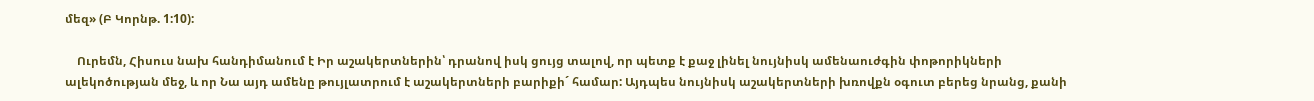մեզ» (Բ Կորնթ. 1:10):

    Ուրեմն, Հիսուս նախ հանդիմանում է Իր աշակերտներին՝ դրանով իսկ ցույց տալով, որ պետք է քաջ լինել նույնիսկ ամենաուժգին փոթորիկների ալեկոծության մեջ, և որ Նա այդ ամենը թույլատրում է աշակերտների բարիքի´ համար: Այդպես նույնիսկ աշակերտների խռովքն օգուտ բերեց նրանց, քանի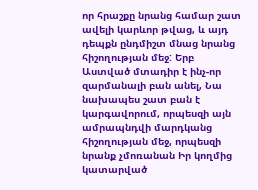որ հրաշքը նրանց համար շատ ավելի կարևոր թվաց, և այդ դեպքն ընդմիշտ մնաց նրանց հիշողության մեջ: Երբ Աստված մտադիր է ինչ-որ զարմանալի բան անել, Նա նախապես շատ բան է կարգավորում, որպեսզի այն ամրապնդվի մարդկանց հիշողության մեջ, որպեսզի նրանք չմոռանան Իր կողմից կատարված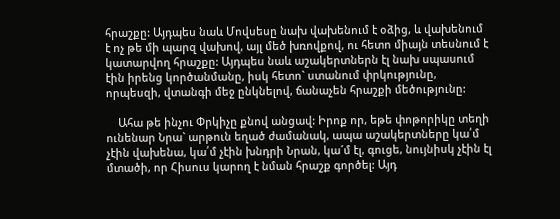հրաշքը: Այդպես նաև Մովսեսը նախ վախենում է օձից, և վախենում է ոչ թե մի պարզ վախով, այլ մեծ խռովքով, ու հետո միայն տեսնում է կատարվող հրաշքը: Այդպես նաև աշակերտներն էլ նախ սպասում էին իրենց կործանմանը, իսկ հետո` ստանում փրկությունը, որպեսզի, վտանգի մեջ ընկնելով, ճանաչեն հրաշքի մեծությունը:

    Ահա թե ինչու Փրկիչը քնով անցավ: Իրոք որ, եթե փոթորիկը տեղի ունենար Նրա` արթուն եղած ժամանակ, ապա աշակերտները կա՛մ չէին վախենա, կա՛մ չէին խնդրի Նրան, կա´մ էլ, գուցե, նույնիսկ չէին էլ մտածի, որ Հիսուս կարող է նման հրաշք գործել: Այդ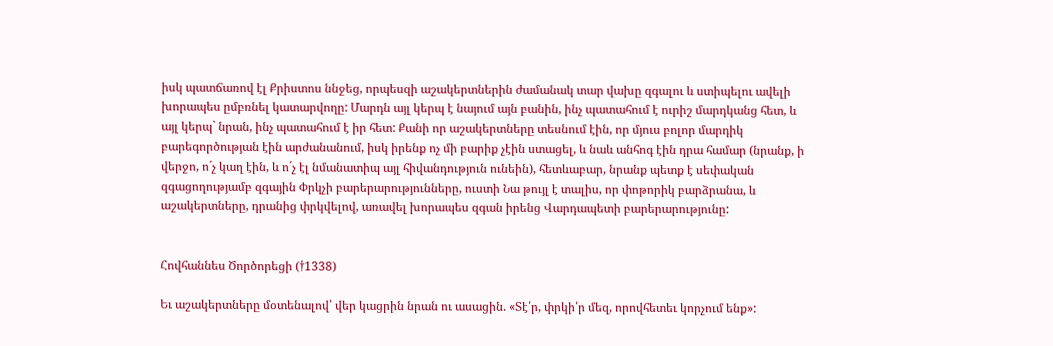իսկ պատճառով էլ Քրիստոս ննջեց, որպեսզի աշակերտներին ժամանակ տար վախը զգալու և ստիպելու ավելի խորապես ըմբռնել կատարվողը: Մարդն այլ կերպ է նայում այն բանին, ինչ պատահում է ուրիշ մարդկանց հետ, և այլ կերպ` նրան, ինչ պատահում է իր հետ: Քանի որ աշակերտները տեսնում էին, որ մյուս բոլոր մարդիկ բարեգործության էին արժանանում, իսկ իրենք ոչ մի բարիք չէին ստացել, և նաև անհոգ էին դրա համար (նրանք, ի վերջո, ո´չ կաղ էին, և ո´չ էլ նմանատիպ այլ հիվանդություն ունեին), հետևաբար, նրանք պետք է սեփական զգացողությամբ զգային Փրկչի բարերարությունները, ուստի Նա թույլ է տալիս, որ փոթորիկ բարձրանա, և աշակերտները, դրանից փրկվելով, առավել խորապես զգան իրենց Վարդապետի բարերարությունը:


Հովհաննես Ծործորեցի (†1338)

Եւ աշակերտները մօտենալով՝ վեր կացրին նրան ու ասացին. «Տէ՛ր, փրկի՛ր մեզ, որովհետեւ կորչում ենք»: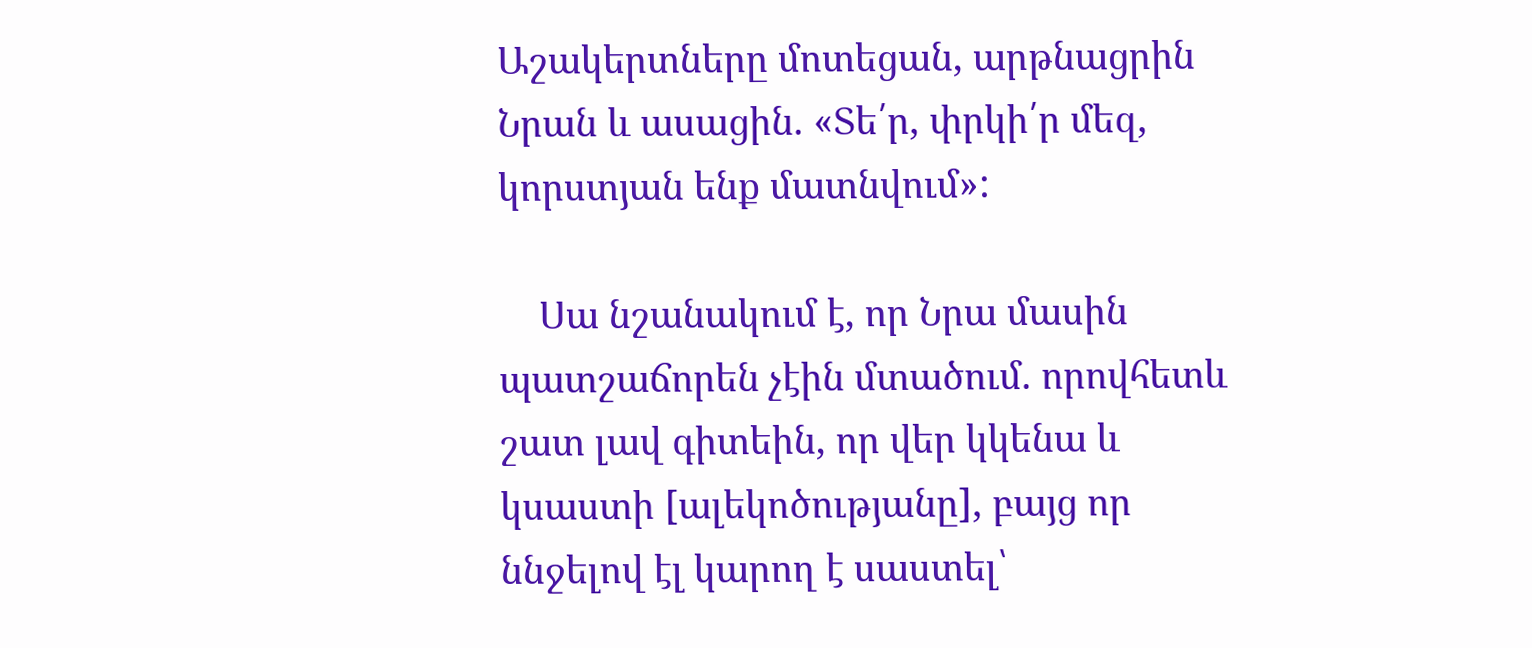Աշակերտները մոտեցան, արթնացրին Նրան և ասացին. «Տե՛ր, փրկի՛ր մեզ, կորստյան ենք մատնվում»:

    Սա նշանակում է, որ Նրա մասին պատշաճորեն չէին մտածում. որովհետև շատ լավ գիտեին, որ վեր կկենա և կսաստի [ալեկոծությանը], բայց որ ննջելով էլ կարող է սաստել՝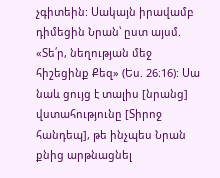չգիտեին: Սակայն իրավամբ դիմեցին Նրան՝ ըստ այսմ. «Տե՛ր, նեղության մեջ հիշեցինք Քեզ» (Ես. 26։16): Սա նաև ցույց է տալիս [նրանց] վստահությունը [Տիրոջ հանդեպ], թե ինչպես Նրան քնից արթնացնել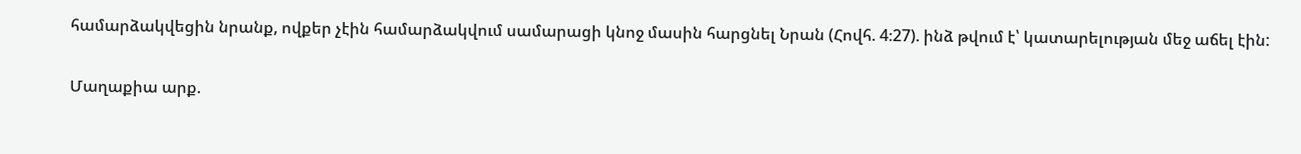համարձակվեցին նրանք, ովքեր չէին համարձակվում սամարացի կնոջ մասին հարցնել Նրան (Հովհ. 4։27). ինձ թվում է՝ կատարելության մեջ աճել էին:


Մաղաքիա արք.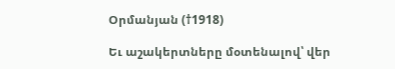Օրմանյան (†1918)

Եւ աշակերտները մօտենալով՝ վեր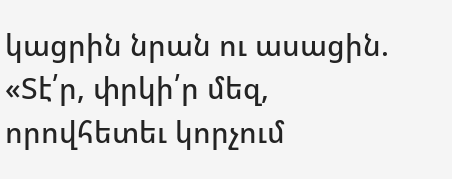կացրին նրան ու ասացին. «Տէ՛ր, փրկի՛ր մեզ, որովհետեւ կորչում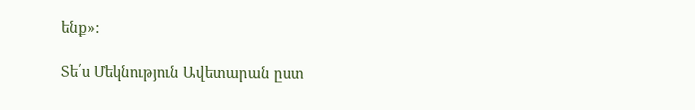ենք»:

Տե՛ս Մեկնություն Ավետարան ըստ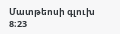Մատթեոսի գլուխ 8։23